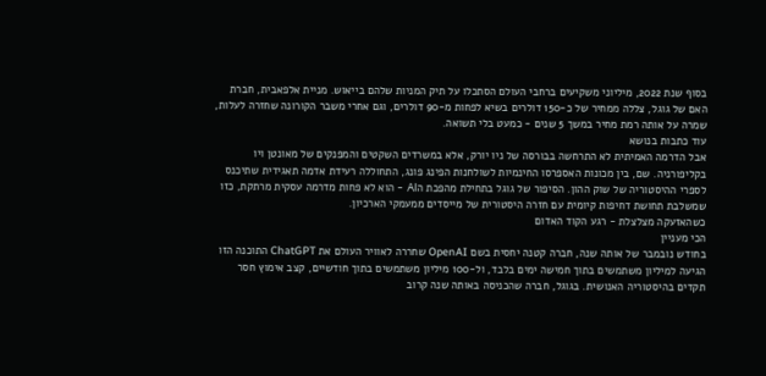בסוף שנת 2022, מיליוני משקיעים ברחבי העולם הסתכלו על תיק המניות שלהם בייאוש. מניית אלפאבית, חברת האם של גוגל, צללה ממחיר של כ-150 דולרים בשיא לפחות מ-90 דולרים, וגם אחרי משבר הקורונה שחזרה לעלות, שמרה על אותה רמת מחיר במשך 5 שנים - כמעט בלי תשואה.
עוד כתבות בנושא
אבל הדרמה האמיתית לא התרחשה בבורסה של ניו יורק, אלא במשרדים השקטים והמפנקים של מאונטן ויו בקליפורניה. שם, בין מכונות האספרסו החינמיות לשולחנות הפינג פונג, התחוללה רעידת אדמה תאגידית שתיכנס לספרי ההיסטוריה של שוק ההון. הסיפור של גוגל בתחילת מהפכת הAI - הוא לא פחות מדרמה עסקית מרתקת, כזו שמשלבת תחושת דחיפות קיומית עם חזרה היסטורית של מייסדים ממעמקי הארכיון.
כשהאזעקה מצלצלת - רגע הקוד האדום
הכי מעניין
בחודש נובמבר של אותה שנה, חברה קטנה יחסית בשם OpenAI שחררה לאוויר העולם את ChatGPT התוכנה הזו הגיעה למיליון משתמשים בתוך חמישה ימים בלבד, ול-100 מיליון משתמשים בתוך חודשיים, קצב אימוץ חסר תקדים בהיסטוריה האנושית. בגוגל, חברה שהכניסה באותה שנה קרוב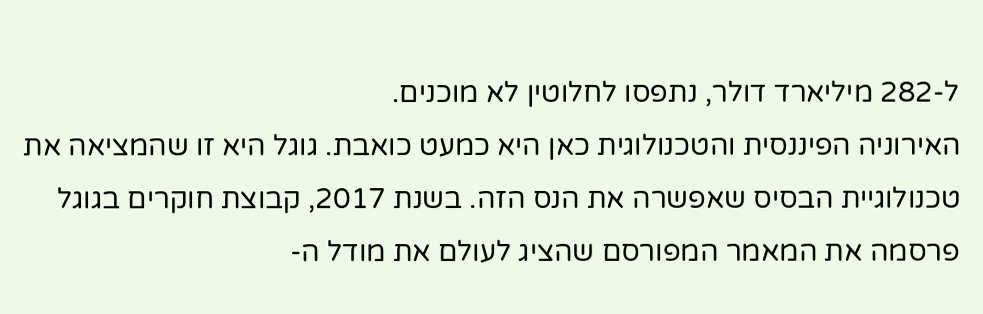ל-282 מיליארד דולר, נתפסו לחלוטין לא מוכנים.
האירוניה הפיננסית והטכנולוגית כאן היא כמעט כואבת. גוגל היא זו שהמציאה את טכנולוגיית הבסיס שאפשרה את הנס הזה. בשנת 2017, קבוצת חוקרים בגוגל פרסמה את המאמר המפורסם שהציג לעולם את מודל ה-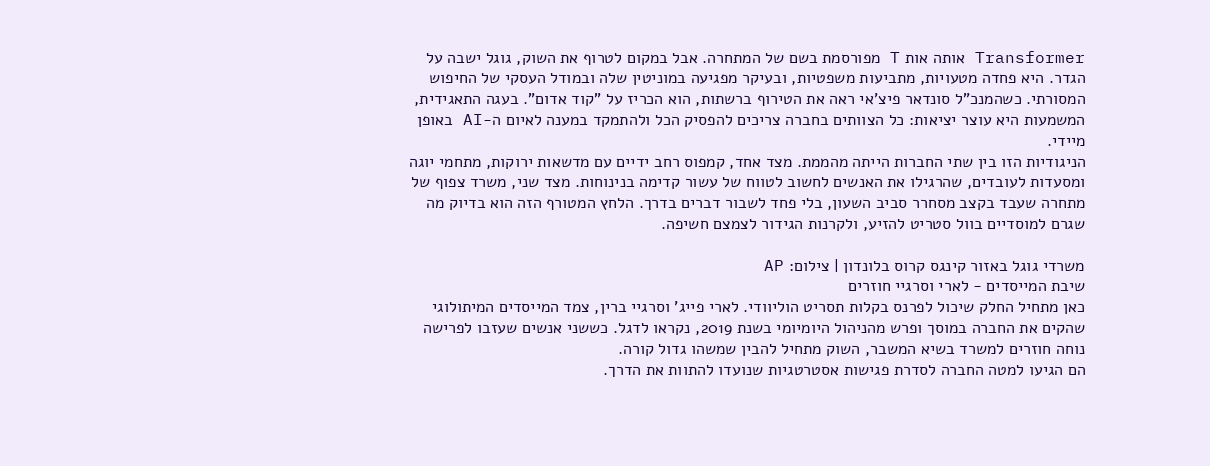Transformer אותה אות T מפורסמת בשם של המתחרה. אבל במקום לטרוף את השוק, גוגל ישבה על הגדר. היא פחדה מטעויות, מתביעות משפטיות, ובעיקר מפגיעה במוניטין שלה ובמודל העסקי של החיפוש המסורתי. כשהמנכ"ל סונדאר פיצ'אי ראה את הטירוף ברשתות, הוא הכריז על "קוד אדום". בעגה התאגידית, המשמעות היא עוצר יציאות: כל הצוותים בחברה צריכים להפסיק הכל ולהתמקד במענה לאיום ה-AI באופן מיידי.
הניגודיות הזו בין שתי החברות הייתה מהממת. מצד אחד, קמפוס רחב ידיים עם מדשאות ירוקות, מתחמי יוגה ומסעדות לעובדים, שהרגילו את האנשים לחשוב לטווח של עשור קדימה בנינוחות. מצד שני, משרד צפוף של מתחרה שעבד בקצב מסחרר סביב השעון, בלי פחד לשבור דברים בדרך. הלחץ המטורף הזה הוא בדיוק מה שגרם למוסדיים בוול סטריט להזיע, ולקרנות הגידור לצמצם חשיפה.

משרדי גוגל באזור קינגס קרוס בלונדון | צילום: AP
שיבת המייסדים - לארי וסרגיי חוזרים
כאן מתחיל החלק שיכול לפרנס בקלות תסריט הוליוודי. לארי פייג' וסרגיי ברין, צמד המייסדים המיתולוגי שהקים את החברה במוסך ופרש מהניהול היומיומי בשנת 2019, נקראו לדגל. כששני אנשים שעזבו לפרישה נוחה חוזרים למשרד בשיא המשבר, השוק מתחיל להבין שמשהו גדול קורה.
הם הגיעו למטה החברה לסדרת פגישות אסטרטגיות שנועדו להתוות את הדרך.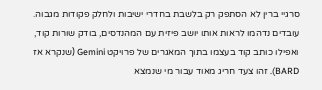סרגיי ברין לא הסתפק רק בלשבת בחדרי ישיבות ולחלק פקודות מגבוה. עובדים נדהמו לראות אותו יושב פיזית עם המהנדסים, בודק שורות קוד, ואפילו כותב קוד בעצמו בתוך המאגרים של פרויקט Gemini (שנקרא אז BARD). זהו צעד חריג מאוד עבור מי שנמצא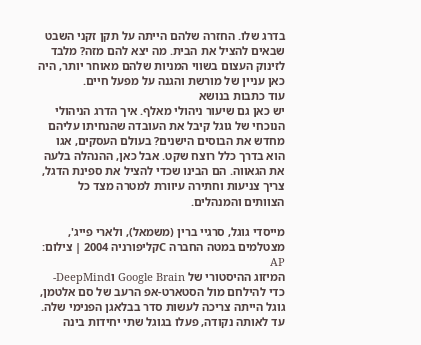בדרג שלו. החזרה שלהם הייתה על תקן זקני השבט שבאים להציל את הבית. מה יצא להם מזה? מלבד לזינוק העצום בשווי המניות שלהם מאוחר יותר, היה כאן עניין של מורשת והגנה על מפעל חיים.
עוד כתבות בנושא
יש כאן גם שיעור ניהולי מאלף. איך הדרג הניהולי הנוכחי של גוגל קיבל את העובדה שהנחיתו עליהם מחדש את הבוסים הישנים? בעולם העסקים, אגו הוא בדרך כלל רוצח שקט. אבל כאן, ההנהלה בלעה את הגאווה. הם הבינו שכדי להציל את ספינת הדגל, צריך צניעות וחתירה עיוורת למטרה מצד כל הצוותים והמנהלים.

מייסדי גוגל, סרגיי ברין (משמאל), ולארי פייג', מצטלמים במטה החברה Cקליפורניה 2004 | צילום: AP
המיזוג ההיסטורי של Google Brain וDeepMind-
כדי להילחם מול הסטארט-אפ הרעב של סם אלטמן, גוגל הייתה צריכה לעשות סדר בבלאגן הפנימי שלה. עד לאותה נקודה, פעלו בגוגל שתי יחידות בינה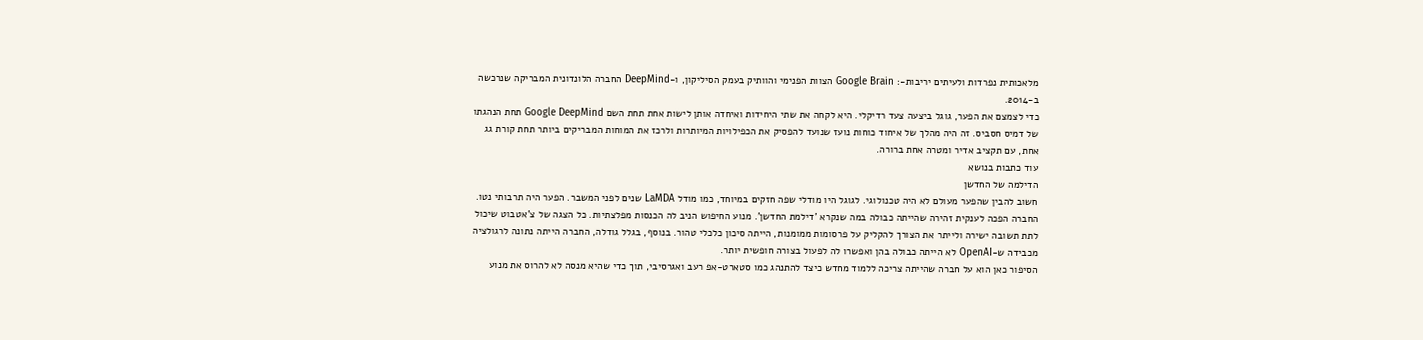מלאכותית נפרדות ולעיתים יריבות-: Google Brain הצוות הפנימי והוותיק בעמק הסיליקון, ו-DeepMind החברה הלונדונית המבריקה שנרכשה ב-2014.
כדי לצמצם את הפער, גוגל ביצעה צעד רדיקלי. היא לקחה את שתי היחידות ואיחדה אותן לישות אחת תחת השם Google DeepMind תחת הנהגתו של דמיס חסביס. זה היה מהלך של איחוד כוחות נועז שנועד להפסיק את הכפילויות המיותרות ולרכז את המוחות המבריקים ביותר תחת קורת גג אחת, עם תקציב אדיר ומטרה אחת ברורה.
עוד כתבות בנושא
הדילמה של החדשן
חשוב להבין שהפער מעולם לא היה טכנולוגי. לגוגל היו מודלי שפה חזקים במיוחד, כמו מודל LaMDA שנים לפני המשבר. הפער היה תרבותי נטו. החברה הפכה לענקית זהירה שהייתה כבולה במה שנקרא 'דילמת החדשן'. מנוע החיפוש הניב לה הכנסות מפלצתיות. כל הצגה של צ'אטבוט שיכול לתת תשובה ישירה ולייתר את הצורך להקליק על פרסומות ממומנות, הייתה סיכון כלכלי טהור. בנוסף, בגלל גודלה, החברה הייתה נתונה לרגולציה מכבידה ש-OpenAI לא הייתה כבולה בהן ואפשרו לה לפעול בצורה חופשית יותר.
הסיפור כאן הוא על חברה שהייתה צריכה ללמוד מחדש כיצד להתנהג כמו סטארט-אפ רעב ואגרסיבי, תוך כדי שהיא מנסה לא להרוס את מנוע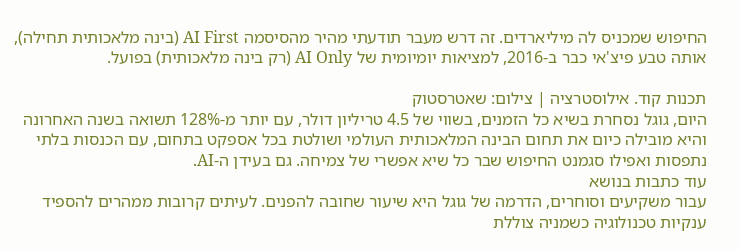החיפוש שמכניס לה מיליארדים. זה דרש מעבר תודעתי מהיר מהסיסמה AI First (בינה מלאכותית תחילה), אותה טבע פיצ'אי כבר ב-2016, למציאות יומיומית של AI Only (רק בינה מלאכותית) בפועל.

תכנות קוד. אילוסטרציה | צילום: שאטרסטוק
היום, גוגל נסחרת בשיא כל הזמנים, בשווי של 4.5 טריליון דולר, עם יותר מ-128% תשואה בשנה האחרונה והיא מובילה כיום את תחום הבינה המלאכותית העולמי ושולטת בכל אספקט בתחום, עם הכנסות בלתי נתפסות ואפילו סגמנט החיפוש שבר כל שיא אפשרי של צמיחה. גם בעידן ה-AI.
עוד כתבות בנושא
עבור משקיעים וסוחרים, הדרמה של גוגל היא שיעור שחובה להפנים. לעיתים קרובות ממהרים להספיד ענקיות טכנולוגיה כשמניה צוללת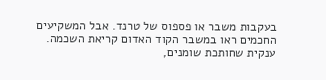בעקבות משבר או פספוס של טרנד. אבל המשקיעים החכמים ראו במשבר הקוד האדום קריאת השכמה. ענקית שחותכת שומנים,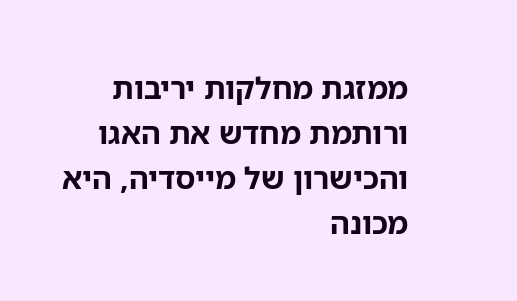ממזגת מחלקות יריבות ורותמת מחדש את האגו והכישרון של מייסדיה, היא מכונה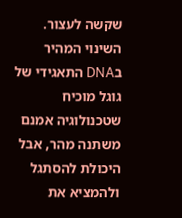שקשה לעצור. השינוי המהיר בDNA התאגידי של גוגל מוכיח שטכנולוגיה אמנם משתנה מהר, אבל היכולת להסתגל ולהמציא את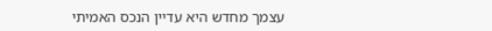עצמך מחדש היא עדיין הנכס האמיתי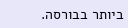ביותר בבורסה.